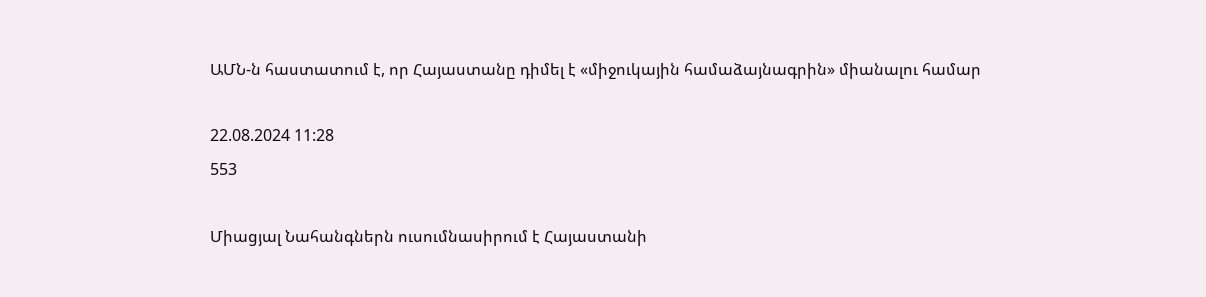ԱՄՆ-ն հաստատում է, որ Հայաստանը դիմել է «միջուկային համաձայնագրին» միանալու համար

22.08.2024 11:28
553

Միացյալ Նահանգներն ուսումնասիրում է Հայաստանի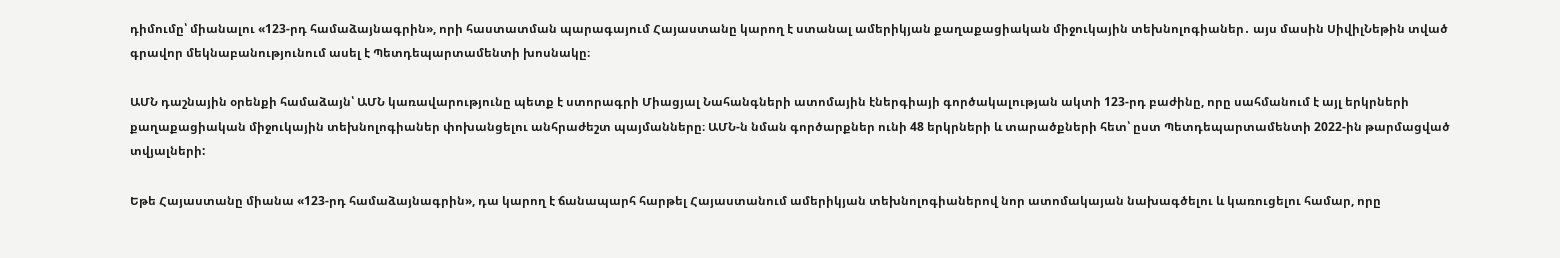դիմումը՝ միանալու «123-րդ համաձայնագրին», որի հաստատման պարագայում Հայաստանը կարող է ստանալ ամերիկյան քաղաքացիական միջուկային տեխնոլոգիաներ․ այս մասին ՍիվիլՆեթին տված գրավոր մեկնաբանությունում ասել է Պետդեպարտամենտի խոսնակը։

ԱՄՆ դաշնային օրենքի համաձայն՝ ԱՄՆ կառավարությունը պետք է ստորագրի Միացյալ Նահանգների ատոմային էներգիայի գործակալության ակտի 123-րդ բաժինը, որը սահմանում է այլ երկրների քաղաքացիական միջուկային տեխնոլոգիաներ փոխանցելու անհրաժեշտ պայմանները։ ԱՄՆ-ն նման գործարքներ ունի 48 երկրների և տարածքների հետ՝ ըստ Պետդեպարտամենտի 2022-ին թարմացված տվյալների:

Եթե Հայաստանը միանա «123-րդ համաձայնագրին», դա կարող է ճանապարհ հարթել Հայաստանում ամերիկյան տեխնոլոգիաներով նոր ատոմակայան նախագծելու և կառուցելու համար, որը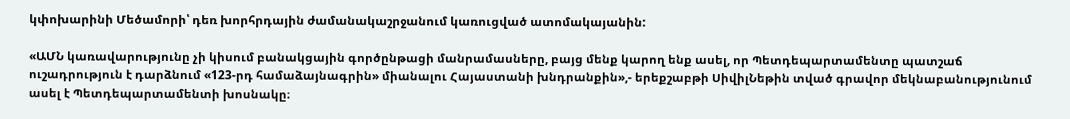կփոխարինի Մեծամորի՝ դեռ խորհրդային ժամանակաշրջանում կառուցված ատոմակայանին:

«ԱՄՆ կառավարությունը չի կիսում բանակցային գործընթացի մանրամասները, բայց մենք կարող ենք ասել, որ Պետդեպարտամենտը պատշաճ ուշադրություն է դարձնում «123-րդ համաձայնագրին» միանալու Հայաստանի խնդրանքին»,- երեքշաբթի ՍիվիլՆեթին տված գրավոր մեկնաբանությունում ասել է Պետդեպարտամենտի խոսնակը։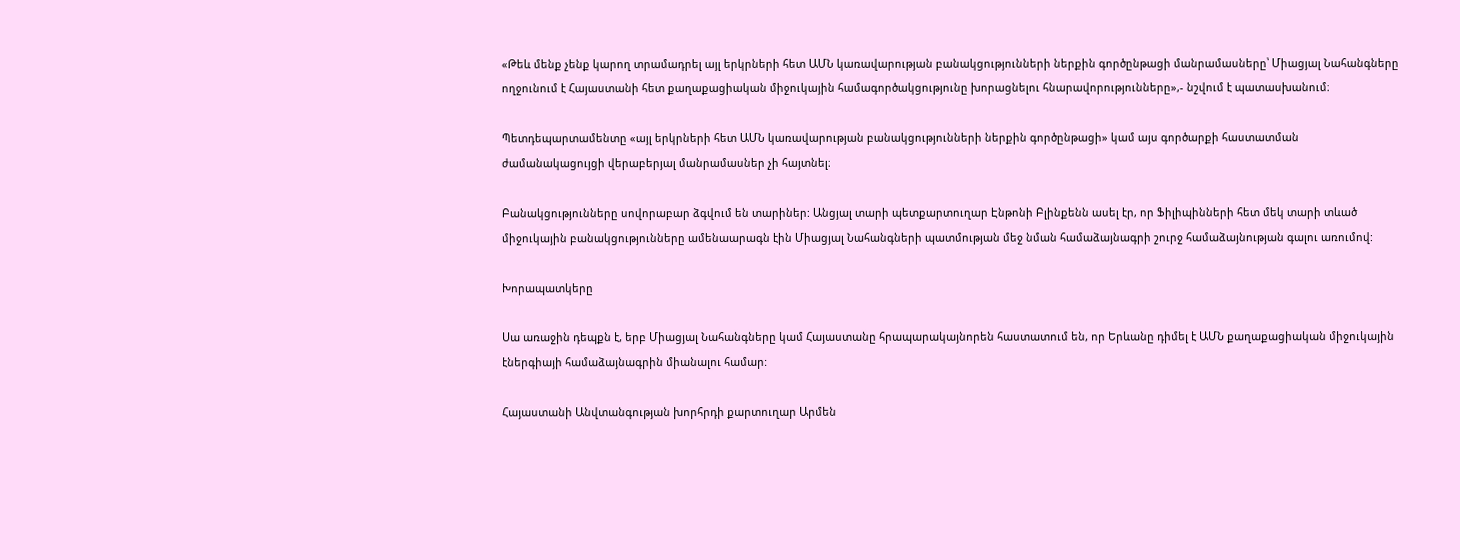«Թեև մենք չենք կարող տրամադրել այլ երկրների հետ ԱՄՆ կառավարության բանակցությունների ներքին գործընթացի մանրամասները՝ Միացյալ Նահանգները ողջունում է Հայաստանի հետ քաղաքացիական միջուկային համագործակցությունը խորացնելու հնարավորությունները»,- նշվում է պատասխանում։

Պետդեպարտամենտը «այլ երկրների հետ ԱՄՆ կառավարության բանակցությունների ներքին գործընթացի» կամ այս գործարքի հաստատման ժամանակացույցի վերաբերյալ մանրամասներ չի հայտնել։

Բանակցությունները սովորաբար ձգվում են տարիներ: Անցյալ տարի պետքարտուղար Էնթոնի Բլինքենն ասել էր, որ Ֆիլիպինների հետ մեկ տարի տևած միջուկային բանակցությունները ամենաարագն էին Միացյալ Նահանգների պատմության մեջ նման համաձայնագրի շուրջ համաձայնության գալու առումով:

Խորապատկերը

Սա առաջին դեպքն է, երբ Միացյալ Նահանգները կամ Հայաստանը հրապարակայնորեն հաստատում են, որ Երևանը դիմել է ԱՄՆ քաղաքացիական միջուկային էներգիայի համաձայնագրին միանալու համար:

Հայաստանի Անվտանգության խորհրդի քարտուղար Արմեն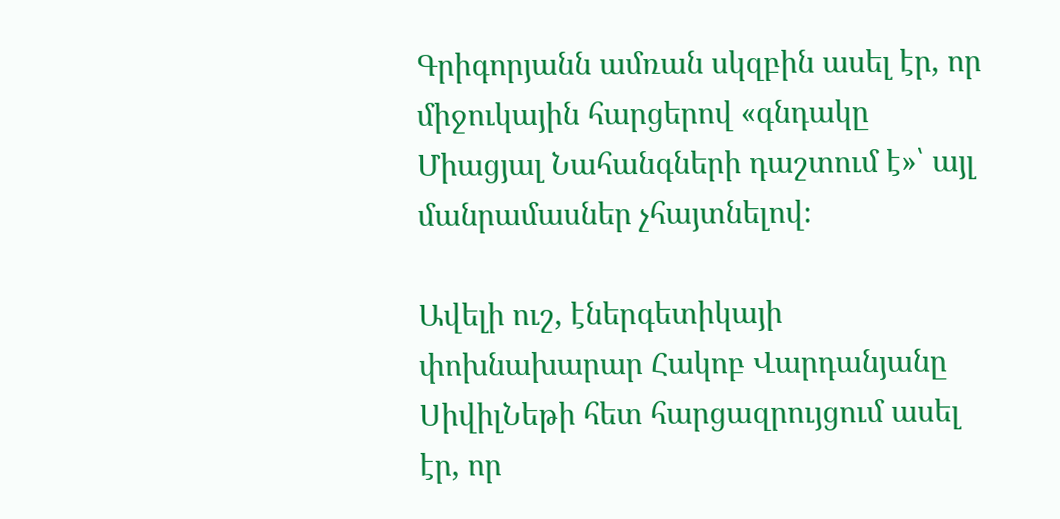Գրիգորյանն ամռան սկզբին ասել էր, որ միջուկային հարցերով «գնդակը Միացյալ Նահանգների դաշտում է»՝ այլ մանրամասներ չհայտնելով։

Ավելի ուշ, էներգետիկայի փոխնախարար Հակոբ Վարդանյանը ՍիվիլՆեթի հետ հարցազրույցում ասել էր, որ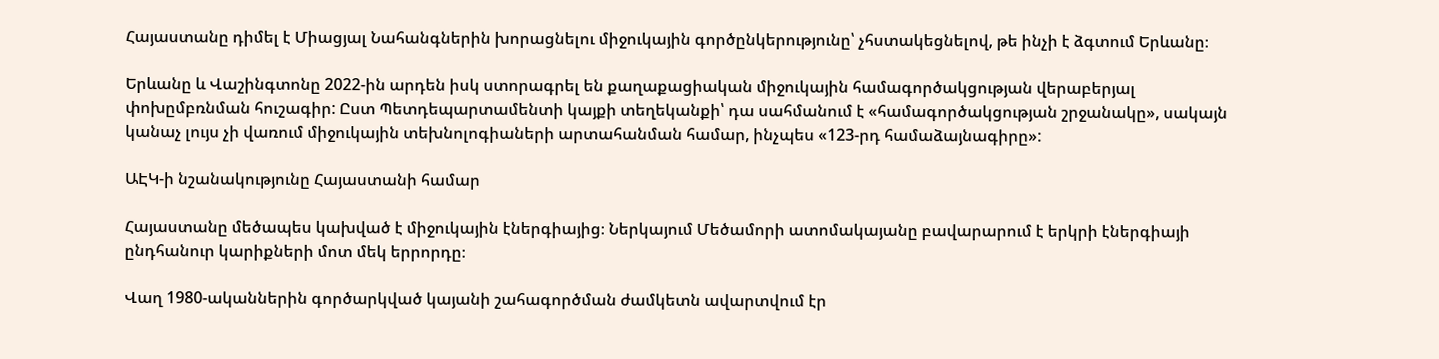Հայաստանը դիմել է Միացյալ Նահանգներին խորացնելու միջուկային գործընկերությունը՝ չհստակեցնելով, թե ինչի է ձգտում Երևանը։

Երևանը և Վաշինգտոնը 2022-ին արդեն իսկ ստորագրել են քաղաքացիական միջուկային համագործակցության վերաբերյալ փոխըմբռնման հուշագիր: Ըստ Պետդեպարտամենտի կայքի տեղեկանքի՝ դա սահմանում է «համագործակցության շրջանակը», սակայն կանաչ լույս չի վառում միջուկային տեխնոլոգիաների արտահանման համար, ինչպես «123-րդ համաձայնագիրը»:

ԱԷԿ-ի նշանակությունը Հայաստանի համար

Հայաստանը մեծապես կախված է միջուկային էներգիայից։ Ներկայում Մեծամորի ատոմակայանը բավարարում է երկրի էներգիայի ընդհանուր կարիքների մոտ մեկ երրորդը։

Վաղ 1980-ականներին գործարկված կայանի շահագործման ժամկետն ավարտվում էր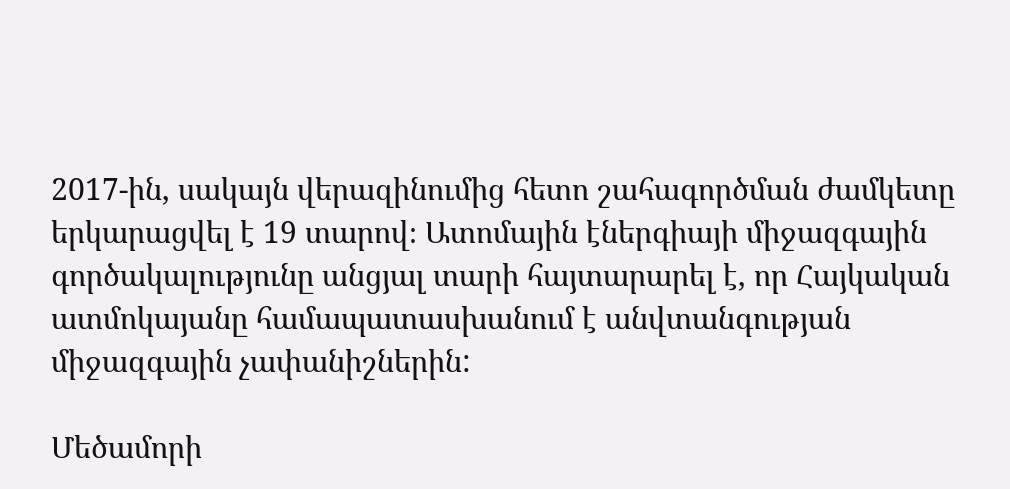2017-ին, սակայն վերազինումից հետո շահագործման ժամկետը երկարացվել է 19 տարով։ Ատոմային էներգիայի միջազգային գործակալությունը անցյալ տարի հայտարարել է, որ Հայկական ատմոկայանը համապատասխանում է անվտանգության միջազգային չափանիշներին:

Մեծամորի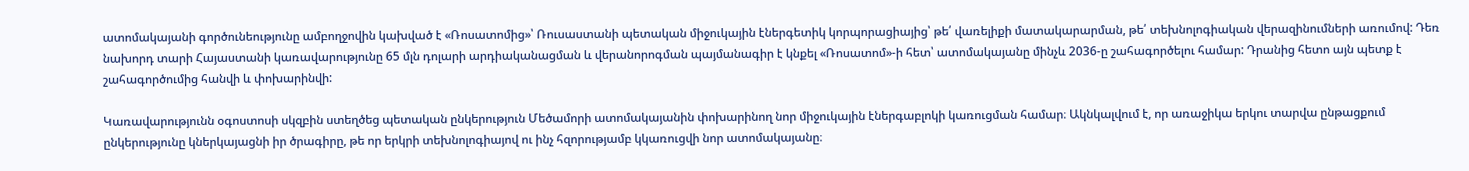ատոմակայանի գործունեությունը ամբողջովին կախված է «Ռոսատոմից»՝ Ռուսաստանի պետական միջուկային էներգետիկ կորպորացիայից՝ թե՛ վառելիքի մատակարարման, թե՛ տեխնոլոգիական վերազինումների առումով: Դեռ նախորդ տարի Հայաստանի կառավարությունը 65 մլն դոլարի արդիականացման և վերանորոգման պայմանագիր է կնքել «Ռոսատոմ»-ի հետ՝ ատոմակայանը մինչև 2036-ը շահագործելու համար: Դրանից հետո այն պետք է շահագործումից հանվի և փոխարինվի:

Կառավարությունն օգոստոսի սկզբին ստեղծեց պետական ընկերություն Մեծամորի ատոմակայանին փոխարինող նոր միջուկային էներգաբլոկի կառուցման համար։ Ակնկալվում է, որ առաջիկա երկու տարվա ընթացքում ընկերությունը կներկայացնի իր ծրագիրը, թե որ երկրի տեխնոլոգիայով ու ինչ հզորությամբ կկառուցվի նոր ատոմակայանը։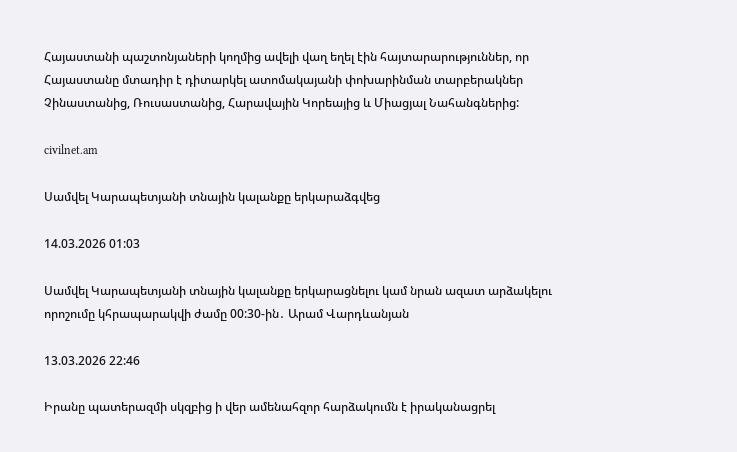Հայաստանի պաշտոնյաների կողմից ավելի վաղ եղել էին հայտարարություններ, որ Հայաստանը մտադիր է դիտարկել ատոմակայանի փոխարինման տարբերակներ Չինաստանից, Ռուսաստանից, Հարավային Կորեայից և Միացյալ Նահանգներից:

civilnet.am

Սամվել Կարապետյանի տնային կալանքը երկարաձգվեց

14.03.2026 01:03

Սամվել Կարապետյանի տնային կալանքը երկարացնելու կամ նրան ազատ արձակելու որոշումը կհրապարակվի ժամը 00:30-ին․ Արամ Վարդևանյան

13.03.2026 22:46

Իրանը պատերազմի սկզբից ի վեր ամենահզոր հարձակումն է իրականացրել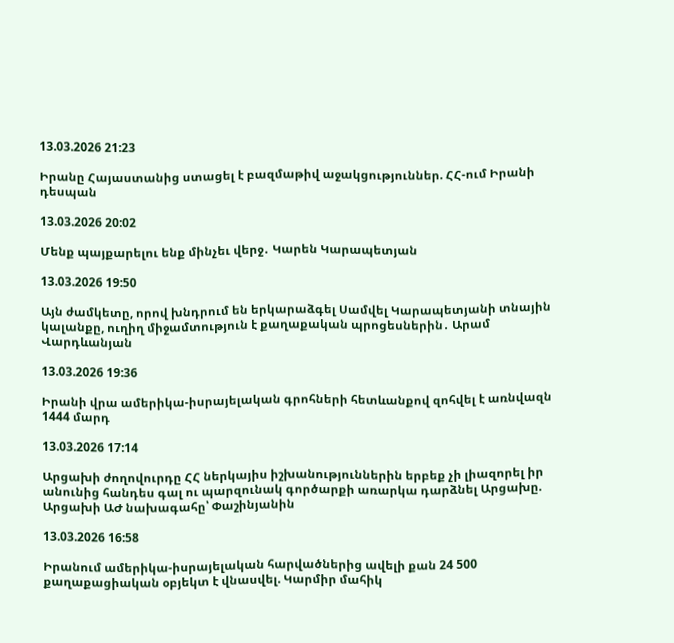13.03.2026 21:23

Իրանը Հայաստանից ստացել է բազմաթիվ աջակցություններ. ՀՀ-ում Իրանի դեսպան

13.03.2026 20:02

Մենք պայքարելու ենք մինչեւ վերջ․ Կարեն Կարապետյան

13.03.2026 19:50

Այն ժամկետը, որով խնդրում են երկարաձգել Սամվել Կարապետյանի տնային կալանքը, ուղիղ միջամտություն է քաղաքական պրոցեսներին․ Արամ Վարդևանյան

13.03.2026 19:36

Իրանի վրա ամերիկա-իսրայելական գրոհների հետևանքով զոհվել է առնվազն 1444 մարդ

13.03.2026 17:14

Արցախի ժողովուրդը ՀՀ ներկայիս իշխանություններին երբեք չի լիազորել իր անունից հանդես գալ ու պարզունակ գործարքի առարկա դարձնել Արցախը. Արցախի ԱԺ նախագահը՝ Փաշինյանին

13.03.2026 16:58

Իրանում ամերիկա-իսրայելական հարվածներից ավելի քան 24 500 քաղաքացիական օբյեկտ է վնասվել. Կարմիր մահիկ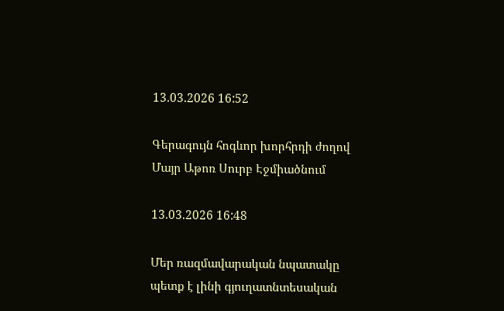13.03.2026 16:52

Գերագույն հոգևոր խորհրդի ժողով Մայր Աթոռ Սուրբ Էջմիածնում

13.03.2026 16:48

Մեր ռազմավարական նպատակը պետք է լինի գյուղատնտեսական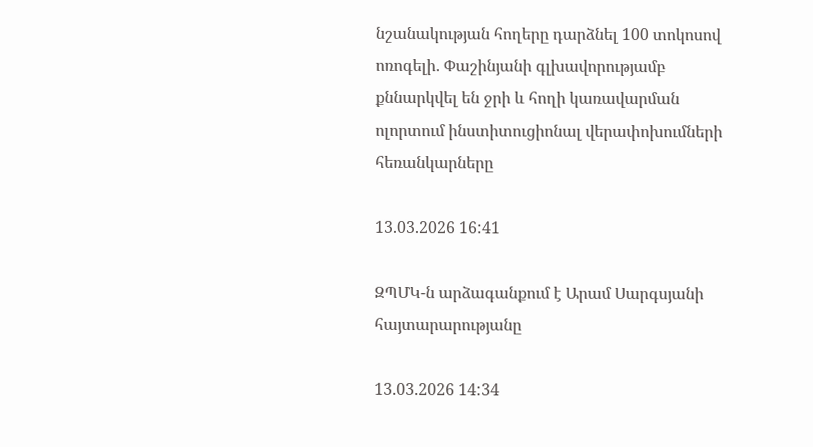նշանակության հողերը դարձնել 100 տոկոսով ոռոգելի․ Փաշինյանի գլխավորությամբ քննարկվել են ջրի և հողի կառավարման ոլորտում ինստիտուցիոնալ վերափոխումների հեռանկարները

13.03.2026 16:41

ԶՊՄԿ-ն արձագանքում է Արամ Սարգսյանի հայտարարությանը

13.03.2026 14:34